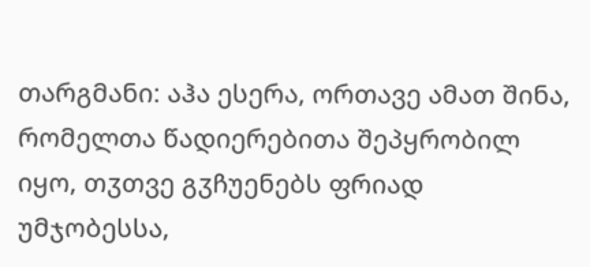თარგმანი: აჰა ესერა, ორთავე ამათ შინა, რომელთა წადიერებითა შეპყრობილ იყო, თჳთვე გჳჩუენებს ფრიად უმჯობესსა,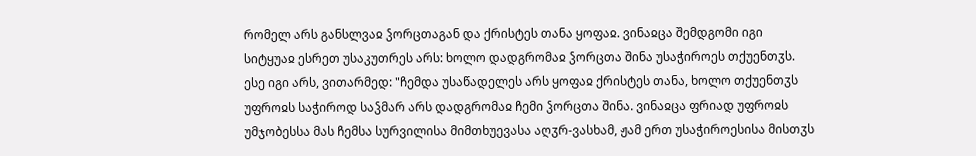რომელ არს განსლვაჲ ჴორცთაგან და ქრისტეს თანა ყოფაჲ. ვინაჲცა შემდგომი იგი სიტყუაჲ ესრეთ უსაკუთრეს არს: ხოლო დადგრომაჲ ჴორცთა შინა უსაჭიროეს თქუენთჳს. ესე იგი არს, ვითარმედ: "ჩემდა უსაწადელეს არს ყოფაჲ ქრისტეს თანა, ხოლო თქუენთჳს უფროჲს საჭიროდ საჴმარ არს დადგრომაჲ ჩემი ჴორცთა შინა. ვინაჲცა ფრიად უფროჲს უმჯობესსა მას ჩემსა სურვილისა მიმთხუევასა აღჳრ-ვასხამ, ჟამ ერთ უსაჭიროესისა მისთჳს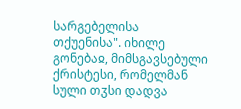სარგებელისა თქუენისა". იხილე გონებაჲ, მიმსგავსებული ქრისტესი, რომელმან სული თჳსი დადვა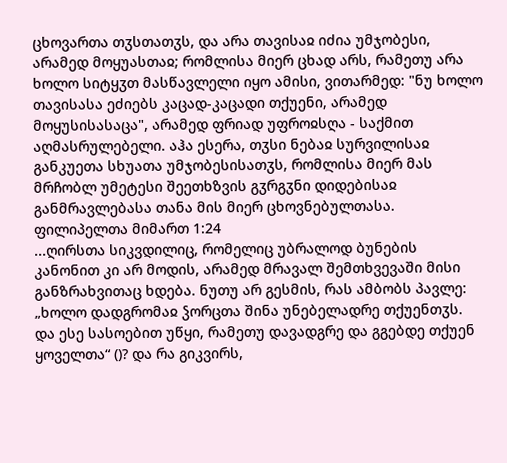ცხოვართა თჳსთათჳს, და არა თავისაჲ იძია უმჯობესი, არამედ მოყუასთაჲ; რომლისა მიერ ცხად არს, რამეთუ არა ხოლო სიტყჳთ მასწავლელი იყო ამისი, ვითარმედ: "ნუ ხოლო თავისასა ეძიებს კაცად-კაცადი თქუენი, არამედ მოყუსისასაცა", არამედ ფრიად უფროჲსღა - საქმით აღმასრულებელი. აჰა ესერა, თჳსი ნებაჲ სურვილისაჲ განკუეთა სხუათა უმჯობესისათჳს, რომლისა მიერ მას მრჩობლ უმეტესი შეეთხზვის გჳრგჳნი დიდებისაჲ განმრავლებასა თანა მის მიერ ცხოვნებულთასა.
ფილიპელთა მიმართ 1:24
...ღირსთა სიკვდილიც, რომელიც უბრალოდ ბუნების კანონით კი არ მოდის, არამედ მრავალ შემთხვევაში მისი განზრახვითაც ხდება. ნუთუ არ გესმის, რას ამბობს პავლე: „ხოლო დადგრომაჲ ჴორცთა შინა უნებელადრე თქუენთჳს. და ესე სასოებით უწყი, რამეთუ დავადგრე და გგებდე თქუენ ყოველთა“ ()? და რა გიკვირს,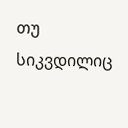თუ სიკვდილიც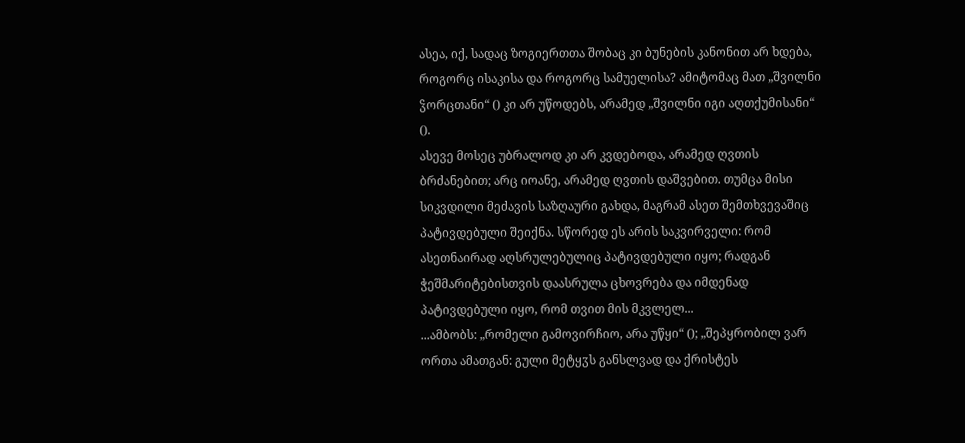ასეა, იქ, სადაც ზოგიერთთა შობაც კი ბუნების კანონით არ ხდება, როგორც ისაკისა და როგორც სამუელისა? ამიტომაც მათ „შვილნი ჴორცთანი“ () კი არ უწოდებს, არამედ „შვილნი იგი აღთქუმისანი“ ().
ასევე მოსეც უბრალოდ კი არ კვდებოდა, არამედ ღვთის ბრძანებით; არც იოანე, არამედ ღვთის დაშვებით. თუმცა მისი სიკვდილი მეძავის საზღაური გახდა, მაგრამ ასეთ შემთხვევაშიც პატივდებული შეიქნა. სწორედ ეს არის საკვირველი: რომ ასეთნაირად აღსრულებულიც პატივდებული იყო; რადგან ჭეშმარიტებისთვის დაასრულა ცხოვრება და იმდენად პატივდებული იყო, რომ თვით მის მკვლელ...
...ამბობს: „რომელი გამოვირჩიო, არა უწყი“ (); „შეპყრობილ ვარ ორთა ამათგან: გული მეტყჳს განსლვად და ქრისტეს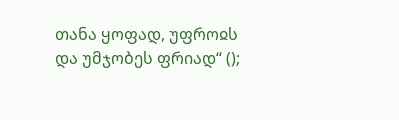თანა ყოფად, უფროჲს და უმჯობეს ფრიად“ ();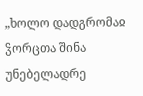„ხოლო დადგრომაჲ ჴორცთა შინა უნებელადრე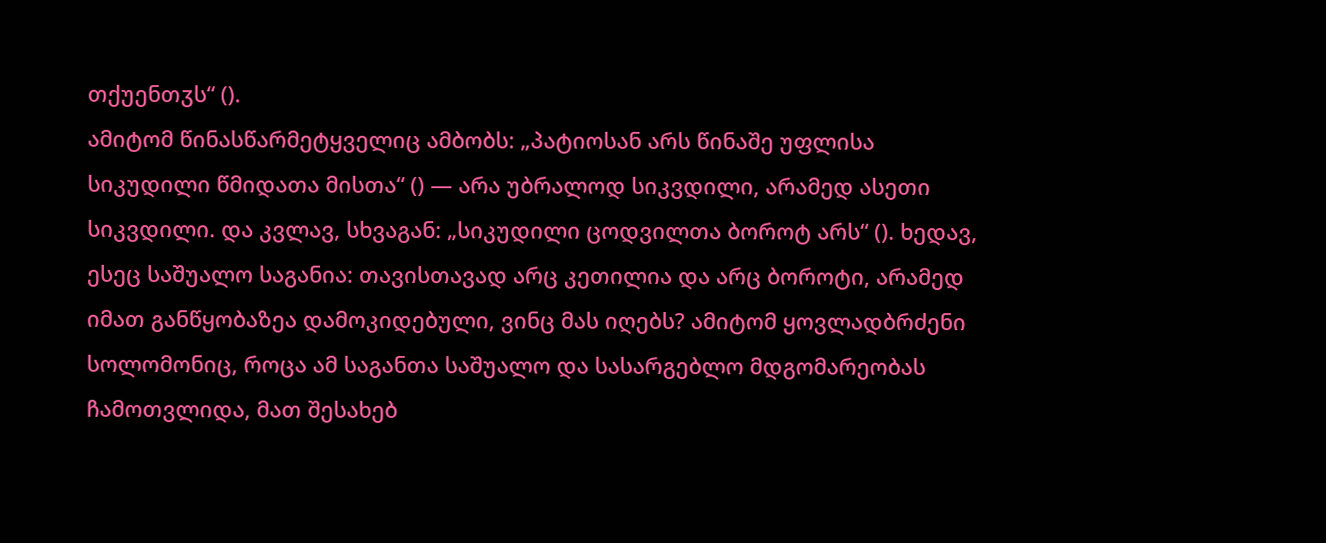თქუენთჳს“ ().
ამიტომ წინასწარმეტყველიც ამბობს: „პატიოსან არს წინაშე უფლისა სიკუდილი წმიდათა მისთა“ () — არა უბრალოდ სიკვდილი, არამედ ასეთი სიკვდილი. და კვლავ, სხვაგან: „სიკუდილი ცოდვილთა ბოროტ არს“ (). ხედავ, ესეც საშუალო საგანია: თავისთავად არც კეთილია და არც ბოროტი, არამედ იმათ განწყობაზეა დამოკიდებული, ვინც მას იღებს? ამიტომ ყოვლადბრძენი სოლომონიც, როცა ამ საგანთა საშუალო და სასარგებლო მდგომარეობას ჩამოთვლიდა, მათ შესახებ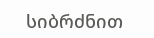სიბრძნით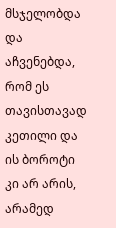მსჯელობდა და აჩვენებდა, რომ ეს თავისთავად კეთილი და ის ბოროტი კი არ არის, არამედ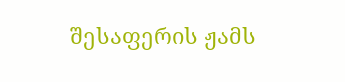შესაფერის ჟამს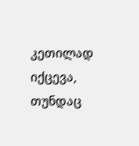კეთილად იქცევა, თუნდაც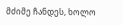მძიმე ჩანდეს, ხოლო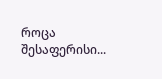როცა შესაფერისი...